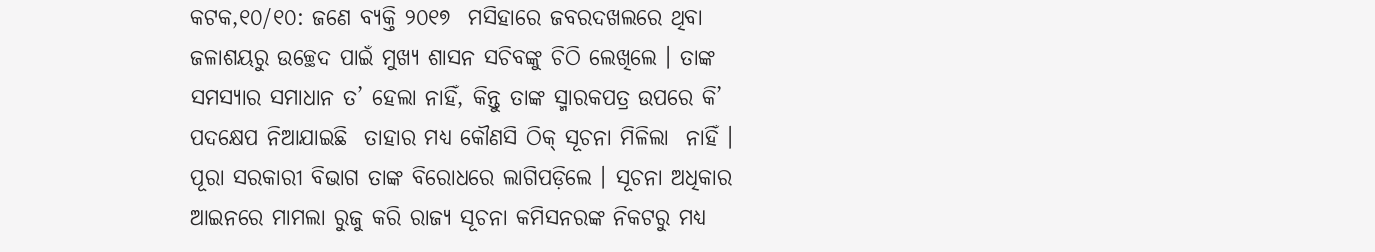କଟକ,୧୦/୧୦: ଜଣେ ବ୍ୟକ୍ତି ୨୦୧୭  ମସିହାରେ ଜବରଦଖଲରେ ଥିବା ଜଳାଶୟରୁ ଉଚ୍ଛେଦ ପାଇଁ ମୁଖ୍ୟ ଶାସନ ସଚିବଙ୍କୁ ଚିଠି ଲେଖିଲେ । ତାଙ୍କ  ସମସ୍ୟାର ସମାଧାନ ତ’ ହେଲା ନାହିଁ, କିନ୍ତୁ ତାଙ୍କ ସ୍ମାରକପତ୍ର ଉପରେ କି’ ପଦକ୍ଷେପ ନିଆଯାଇଛି  ତାହାର ମଧ୍ୟ କୌଣସି ଠିକ୍‌ ସୂଚନା ମିଳିଲା  ନାହିଁ । ପୂରା ସରକାରୀ ବିଭାଗ ତାଙ୍କ ବିରୋଧରେ ଲାଗିପଡ଼ିଲେ । ସୂଚନା ଅଧିକାର ଆଇନରେ ମାମଲା ରୁଜୁ କରି ରାଜ୍ୟ ସୂଚନା କମିସନରଙ୍କ ନିକଟରୁ ମଧ୍ୟ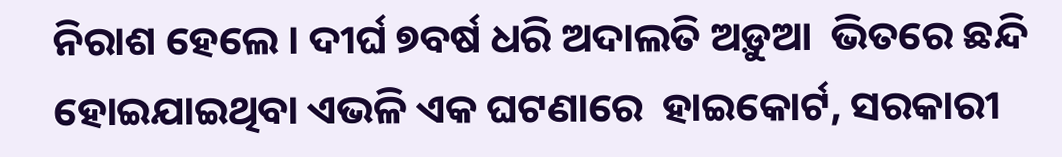ନିରାଶ ହେଲେ । ଦୀର୍ଘ ୭ବର୍ଷ ଧରି ଅଦାଲତି ଅଡ଼ୁଆ  ଭିତରେ ଛନ୍ଦି ହୋଇଯାଇଥିବା ଏଭଳି ଏକ ଘଟଣାରେ  ହାଇକୋର୍ଟ, ସରକାରୀ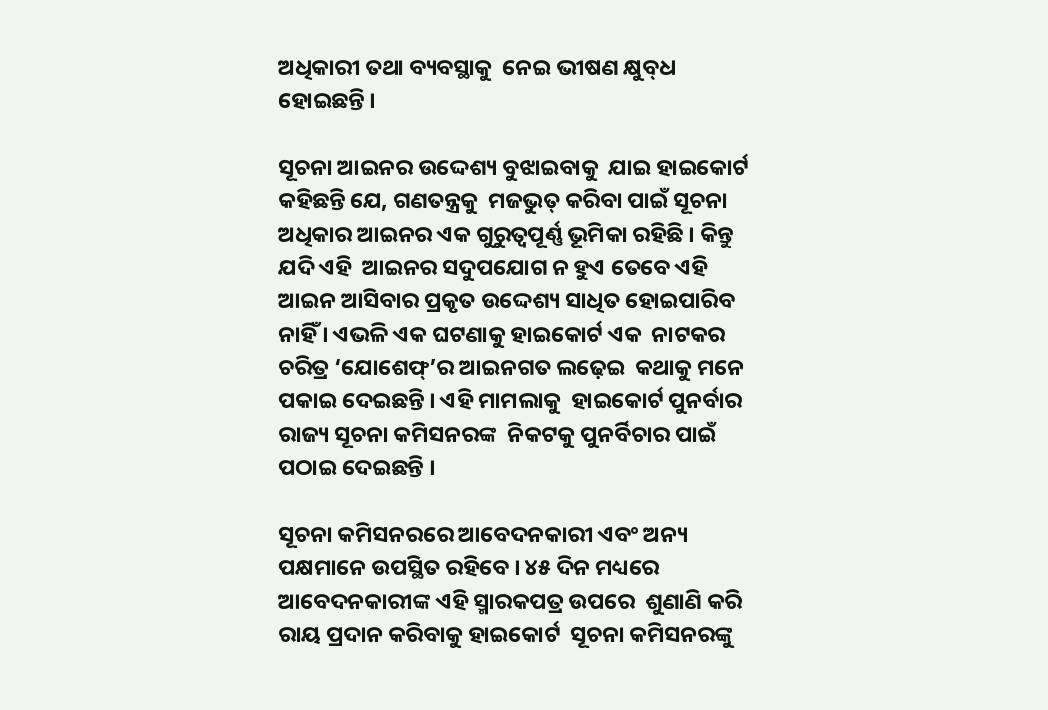ଅଧିକାରୀ ତଥା ବ୍ୟବସ୍ଥାକୁ  ନେଇ ଭୀଷଣ କ୍ଷୁବ୍‌ଧ ହୋଇଛନ୍ତି ।

ସୂଚନା ଆଇନର ଉଦ୍ଦେଶ୍ୟ ବୁଝାଇବାକୁ  ଯାଇ ହାଇକୋର୍ଟ କହିଛନ୍ତି ଯେ, ଗଣତନ୍ତ୍ରକୁ  ମଜଭୁତ୍‌ କରିବା ପାଇଁ ସୂଚନା ଅଧିକାର ଆଇନର ଏକ ଗୁରୁତ୍ୱପୂର୍ଣ୍ଣ ଭୂମିକା ରହିଛି । କିନ୍ତୁ ଯଦି ଏହି  ଆଇନର ସଦୁପଯୋଗ ନ ହୁଏ ତେବେ ଏହି ଆଇନ ଆସିବାର ପ୍ରକୃତ ଉଦ୍ଦେଶ୍ୟ ସାଧିତ ହୋଇପାରିବ  ନାହିଁ । ଏଭଳି ଏକ ଘଟଣାକୁ ହାଇକୋର୍ଟ ଏକ  ନାଟକର ଚରିତ୍ର ‘ଯୋଶେଫ୍‌’ର ଆଇନଗତ ଲଢ଼େଇ  କଥାକୁ ମନେ ପକାଇ ଦେଇଛନ୍ତି । ଏହି ମାମଲାକୁ  ହାଇକୋର୍ଟ ପୁନର୍ବାର ରାଜ୍ୟ ସୂଚନା କମିସନରଙ୍କ  ନିକଟକୁ ପୁନର୍ବିଚାର ପାଇଁ ପଠାଇ ଦେଇଛନ୍ତି ।

ସୂଚନା କମିସନରରେ ଆବେଦନକାରୀ ଏବଂ ଅନ୍ୟ  ପକ୍ଷମାନେ ଉପସ୍ଥିତ ରହିବେ । ୪୫ ଦିନ ମଧ୍ୟରେ  ଆବେଦନକାରୀଙ୍କ ଏହି ସ୍ମାରକପତ୍ର ଉପରେ  ଶୁଣାଣି କରି ରାୟ ପ୍ରଦାନ କରିବାକୁ ହାଇକୋର୍ଟ  ସୂଚନା କମିସନରଙ୍କୁ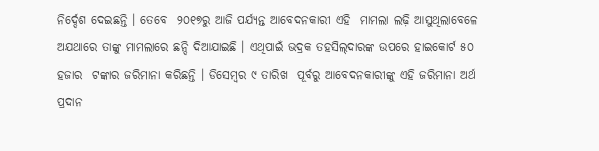ନିର୍ଦ୍ଦେଶ ଦେଇଛନ୍ତି । ତେବେ  ୨୦୧୭ରୁ ଆଜି ପର୍ଯ୍ୟନ୍ତ ଆବେଦନକାରୀ ଏହି  ମାମଲା ଲଢ଼ି ଆସୁଥିଲାବେଳେ ଅଯଥାରେ ତାଙ୍କୁ ମାମଲାରେ ଛନ୍ଦି ଦିଆଯାଇଛି । ଏଥିପାଇଁ ଭଦ୍ରକ ତହସିଲ୍‌ଦାରଙ୍କ ଉପରେ ହାଇକୋର୍ଟ ୫୦ ହଜାର  ଟଙ୍କାର ଜରିମାନା କରିଛନ୍ତି । ଡିସେମ୍ବର ୯ ତାରିଖ  ପୂର୍ବରୁ ଆବେଦନକାରୀଙ୍କୁ ଏହି ଜରିମାନା ଅର୍ଥ  ପ୍ରଦାନ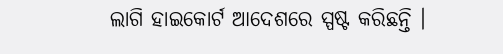ଲାଗି ହାଇକୋର୍ଟ ଆଦେଶରେ ସ୍ପଷ୍ଟ କରିଛନ୍ତି ।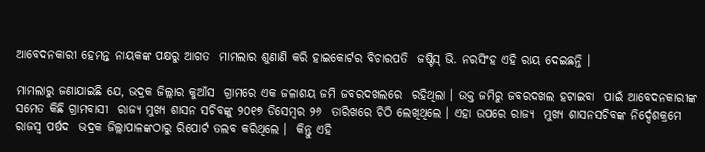ଆବେଦନକାରୀ ହେମନ୍ତ ନାୟକଙ୍କ ପକ୍ଷରୁ ଆଗତ  ମାମଲାର ଶୁଣାଣି କରି ହାଇକୋର୍ଟର ବିଚାରପତି  ଜଷ୍ଟିସ୍‌ ଭି. ନରସିଂହ ଏହି ରାୟ ଦେଇଛନ୍ତି ।

ମାମଲାରୁ ଜଣାଯାଇଛି ଯେ, ଭଦ୍ରକ ଜିଲ୍ଲାର କୁଆଁସ  ଗ୍ରାମରେ ଏକ ଜଳାଶୟ ଜମି ଜବରଦଖଲରେ  ରହିଥିଲା । ଉକ୍ତ ଜମିରୁ ଜବରଦଖଲ ହଟାଇବା  ପାଇଁ ଆବେଦନକାରୀଙ୍କ ସମେତ କିଛି ଗ୍ରାମବାସୀ  ରାଜ୍ୟ ମୁଖ୍ୟ ଶାସନ ସଚିବଙ୍କୁ ୨୦୧୭ ଡିସେମ୍ବର ୨୬  ତାରିଖରେ ଚିଠି ଲେଖିଥିଲେ । ଏହା ଉପରେ ରାଜ୍ୟ  ମୁଖ୍ୟ ଶାସନସଚିବଙ୍କ ନିର୍ଦ୍ଦେଶକ୍ରମେ ରାଜସ୍ୱ ପର୍ଷଦ  ଭଦ୍ରକ ଜିଲ୍ଲାପାଳଙ୍କଠାରୁ ରିପୋର୍ଟ ତଲବ କରିଥିଲେ ।  କିନ୍ତୁ ଏହି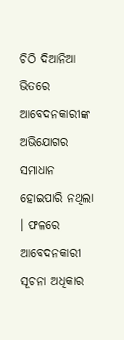ଚିଠି ଦିଆନିଆ ଭିତରେ ଆବେଦନକାରୀଙ୍କ  ଅଭିଯୋଗର ସମାଧାନ ହୋଇପାରି ନଥିଲା । ଫଳରେ  ଆବେଦନକାରୀ ସୂଚନା ଅଧିକାର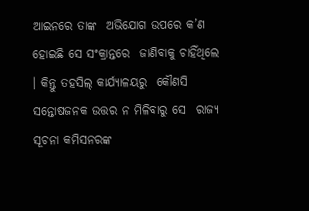ଆଇନରେ ତାଙ୍କ  ଅଭିଯୋଗ ଉପରେ କ’ଣ ହୋଇଛି ସେ ସଂକ୍ରାନ୍ତରେ  ଜାଣିବାକୁ ଚାହିଁଥିଲେ । କିନ୍ତୁ ତହସିଲ୍‌ କାର୍ଯ୍ୟାଳୟରୁ  କୌଣସି ସନ୍ତୋଷଜନକ ଉତ୍ତର ନ ମିଳିବାରୁ ସେ  ରାଜ୍ୟ ସୂଚନା କମିସନରଙ୍କ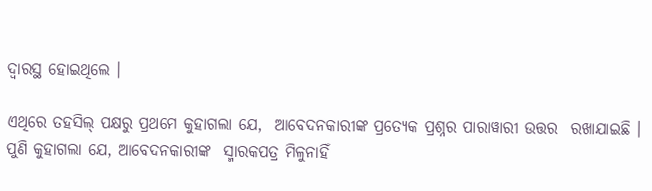ଦ୍ୱାରସ୍ଥ ହୋଇଥିଲେ ।

ଏଥିରେ ତହସିଲ୍‌ ପକ୍ଷରୁ ପ୍ରଥମେ କୁହାଗଲା ଯେ,  ଆବେଦନକାରୀଙ୍କ ପ୍ରତ୍ୟେକ ପ୍ରଶ୍ନର ପାରାୱାରୀ ଉତ୍ତର  ରଖାଯାଇଛି । ପୁଣି କୁହାଗଲା ଯେ, ଆବେଦନକାରୀଙ୍କ  ସ୍ମାରକପତ୍ର ମିଳୁନାହିଁ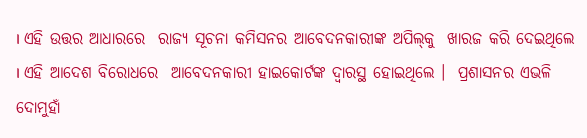। ଏହି ଉତ୍ତର ଆଧାରରେ  ରାଜ୍ୟ ସୂଚନା କମିସନର ଆବେଦନକାରୀଙ୍କ ଅପିଲ୍‌କୁ  ଖାରଜ କରି ଦେଇଥିଲେ । ଏହି ଆଦେଶ ବିରୋଧରେ  ଆବେଦନକାରୀ ହାଇକୋର୍ଟଙ୍କ ଦ୍ୱାରସ୍ଥ ହୋଇଥିଲେ ।  ପ୍ରଶାସନର ଏଭଳି ଦୋମୁହାଁ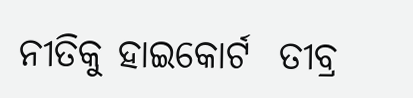ନୀତିକୁ ହାଇକୋର୍ଟ  ତୀବ୍ର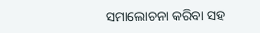ସମାଲୋଚନା କରିବା ସହ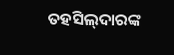ତହସିଲ୍‌ଦାରଙ୍କ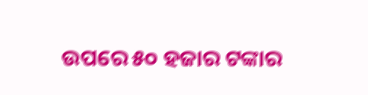ଉପରେ ୫୦ ହଜାର ଟଙ୍କାର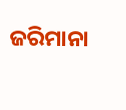ଜରିମାନା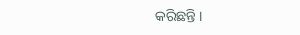କରିଛନ୍ତି ।